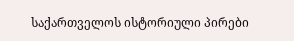საქართველოს ისტორიული პირები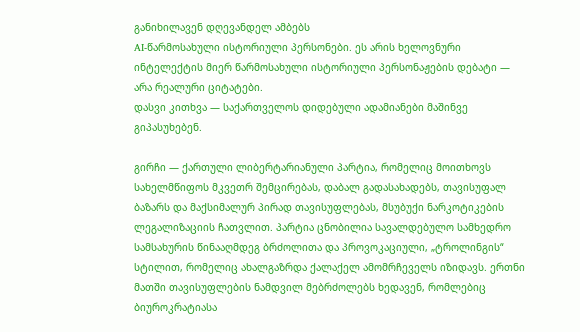განიხილავენ დღევანდელ ამბებს
AI-წარმოსახული ისტორიული პერსონები. ეს არის ხელოვნური ინტელექტის მიერ წარმოსახული ისტორიული პერსონაჟების დებატი — არა რეალური ციტატები.
დასვი კითხვა — საქართველოს დიდებული ადამიანები მაშინვე გიპასუხებენ.

გირჩი — ქართული ლიბერტარიანული პარტია, რომელიც მოითხოვს სახელმწიფოს მკვეთრ შემცირებას, დაბალ გადასახადებს, თავისუფალ ბაზარს და მაქსიმალურ პირად თავისუფლებას, მსუბუქი ნარკოტიკების ლეგალიზაციის ჩათვლით. პარტია ცნობილია სავალდებულო სამხედრო სამსახურის წინააღმდეგ ბრძოლითა და პროვოკაციული, „ტროლინგის“ სტილით, რომელიც ახალგაზრდა ქალაქელ ამომრჩეველს იზიდავს. ერთნი მათში თავისუფლების ნამდვილ მებრძოლებს ხედავენ, რომლებიც ბიუროკრატიასა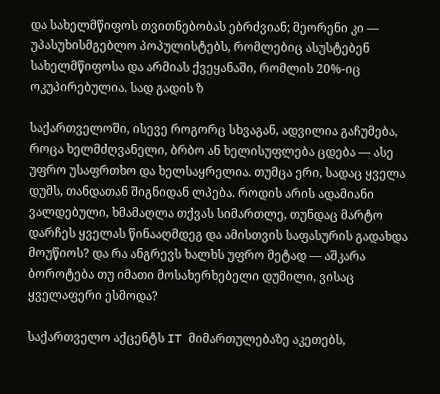და სახელმწიფოს თვითნებობას ებრძვიან; მეორენი კი — უპასუხისმგებლო პოპულისტებს, რომლებიც ასუსტებენ სახელმწიფოსა და არმიას ქვეყანაში, რომლის 20%-იც ოკუპირებულია. სად გადის ზ

საქართველოში, ისევე როგორც სხვაგან, ადვილია გაჩუმება, როცა ხელმძღვანელი, ბრბო ან ხელისუფლება ცდება — ასე უფრო უსაფრთხო და ხელსაყრელია. თუმცა ერი, სადაც ყველა დუმს, თანდათან შიგნიდან ლპება. როდის არის ადამიანი ვალდებული, ხმამაღლა თქვას სიმართლე, თუნდაც მარტო დარჩეს ყველას წინააღმდეგ და ამისთვის საფასურის გადახდა მოუწიოს? და რა ანგრევს ხალხს უფრო მეტად — აშკარა ბოროტება თუ იმათი მოსახერხებელი დუმილი, ვისაც ყველაფერი ესმოდა?

საქართველო აქცენტს IT მიმართულებაზე აკეთებს,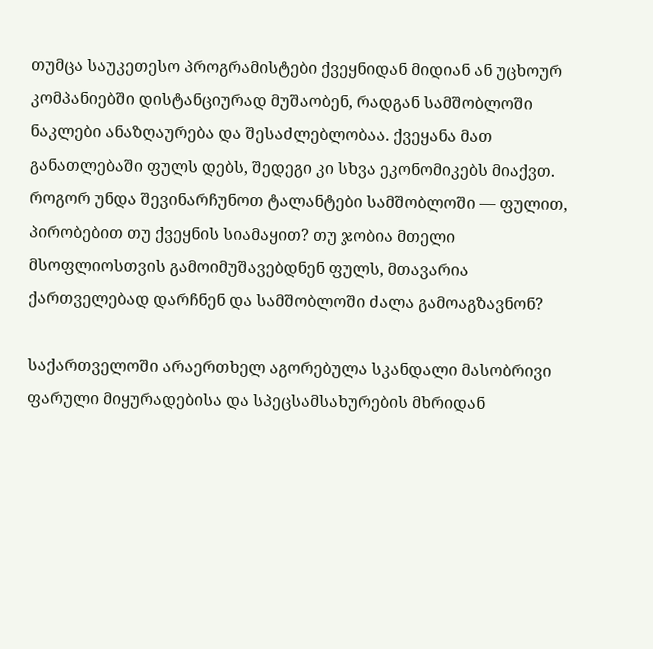თუმცა საუკეთესო პროგრამისტები ქვეყნიდან მიდიან ან უცხოურ კომპანიებში დისტანციურად მუშაობენ, რადგან სამშობლოში ნაკლები ანაზღაურება და შესაძლებლობაა. ქვეყანა მათ განათლებაში ფულს დებს, შედეგი კი სხვა ეკონომიკებს მიაქვთ. როგორ უნდა შევინარჩუნოთ ტალანტები სამშობლოში — ფულით, პირობებით თუ ქვეყნის სიამაყით? თუ ჯობია მთელი მსოფლიოსთვის გამოიმუშავებდნენ ფულს, მთავარია ქართველებად დარჩნენ და სამშობლოში ძალა გამოაგზავნონ?

საქართველოში არაერთხელ აგორებულა სკანდალი მასობრივი ფარული მიყურადებისა და სპეცსამსახურების მხრიდან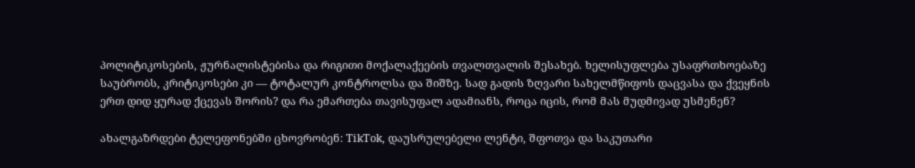პოლიტიკოსების, ჟურნალისტებისა და რიგითი მოქალაქეების თვალთვალის შესახებ. ხელისუფლება უსაფრთხოებაზე საუბრობს, კრიტიკოსები კი — ტოტალურ კონტროლსა და შიშზე. სად გადის ზღვარი სახელმწიფოს დაცვასა და ქვეყნის ერთ დიდ ყურად ქცევას შორის? და რა ემართება თავისუფალ ადამიანს, როცა იცის, რომ მას მუდმივად უსმენენ?

ახალგაზრდები ტელეფონებში ცხოვრობენ: TikTok, დაუსრულებელი ლენტი, შფოთვა და საკუთარი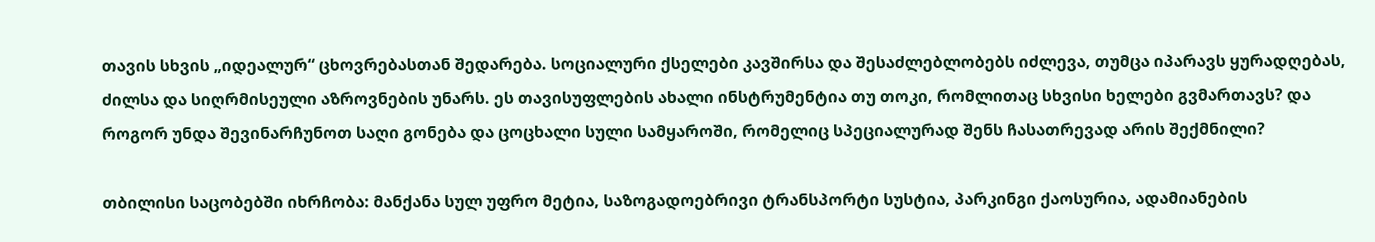თავის სხვის „იდეალურ“ ცხოვრებასთან შედარება. სოციალური ქსელები კავშირსა და შესაძლებლობებს იძლევა, თუმცა იპარავს ყურადღებას, ძილსა და სიღრმისეული აზროვნების უნარს. ეს თავისუფლების ახალი ინსტრუმენტია თუ თოკი, რომლითაც სხვისი ხელები გვმართავს? და როგორ უნდა შევინარჩუნოთ საღი გონება და ცოცხალი სული სამყაროში, რომელიც სპეციალურად შენს ჩასათრევად არის შექმნილი?

თბილისი საცობებში იხრჩობა: მანქანა სულ უფრო მეტია, საზოგადოებრივი ტრანსპორტი სუსტია, პარკინგი ქაოსურია, ადამიანების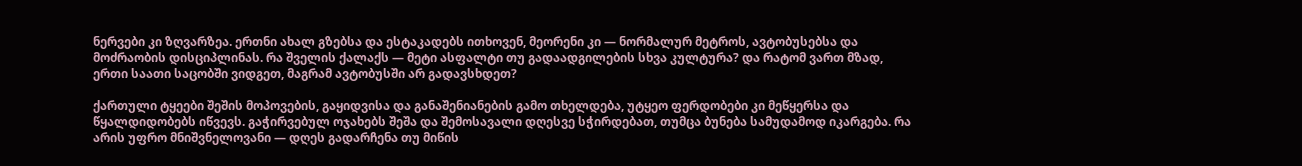ნერვები კი ზღვარზეა. ერთნი ახალ გზებსა და ესტაკადებს ითხოვენ, მეორენი კი — ნორმალურ მეტროს, ავტობუსებსა და მოძრაობის დისციპლინას. რა შველის ქალაქს — მეტი ასფალტი თუ გადაადგილების სხვა კულტურა? და რატომ ვართ მზად, ერთი საათი საცობში ვიდგეთ, მაგრამ ავტობუსში არ გადავსხდეთ?

ქართული ტყეები შეშის მოპოვების, გაყიდვისა და განაშენიანების გამო თხელდება, უტყეო ფერდობები კი მეწყერსა და წყალდიდობებს იწვევს. გაჭირვებულ ოჯახებს შეშა და შემოსავალი დღესვე სჭირდებათ, თუმცა ბუნება სამუდამოდ იკარგება. რა არის უფრო მნიშვნელოვანი — დღეს გადარჩენა თუ მიწის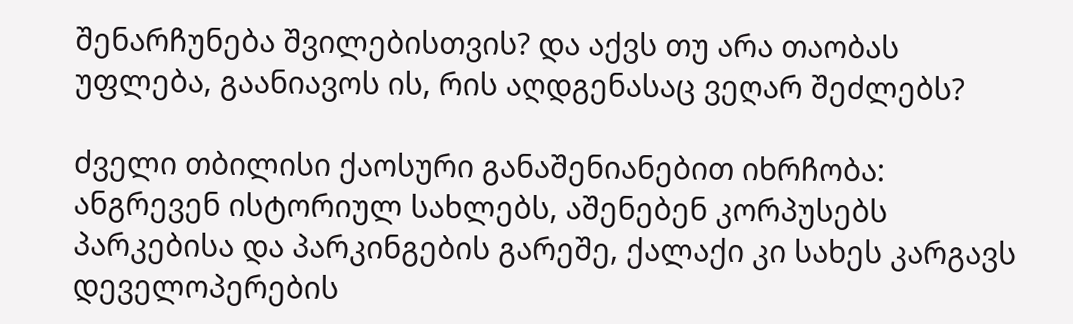შენარჩუნება შვილებისთვის? და აქვს თუ არა თაობას უფლება, გაანიავოს ის, რის აღდგენასაც ვეღარ შეძლებს?

ძველი თბილისი ქაოსური განაშენიანებით იხრჩობა: ანგრევენ ისტორიულ სახლებს, აშენებენ კორპუსებს პარკებისა და პარკინგების გარეშე, ქალაქი კი სახეს კარგავს დეველოპერების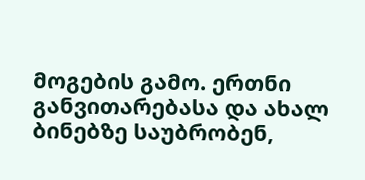მოგების გამო. ერთნი განვითარებასა და ახალ ბინებზე საუბრობენ,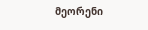მეორენი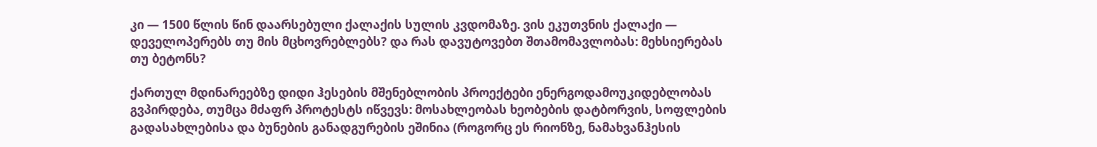კი — 1500 წლის წინ დაარსებული ქალაქის სულის კვდომაზე. ვის ეკუთვნის ქალაქი — დეველოპერებს თუ მის მცხოვრებლებს? და რას დავუტოვებთ შთამომავლობას: მეხსიერებას თუ ბეტონს?

ქართულ მდინარეებზე დიდი ჰესების მშენებლობის პროექტები ენერგოდამოუკიდებლობას გვპირდება, თუმცა მძაფრ პროტესტს იწვევს: მოსახლეობას ხეობების დატბორვის, სოფლების გადასახლებისა და ბუნების განადგურების ეშინია (როგორც ეს რიონზე, ნამახვანჰესის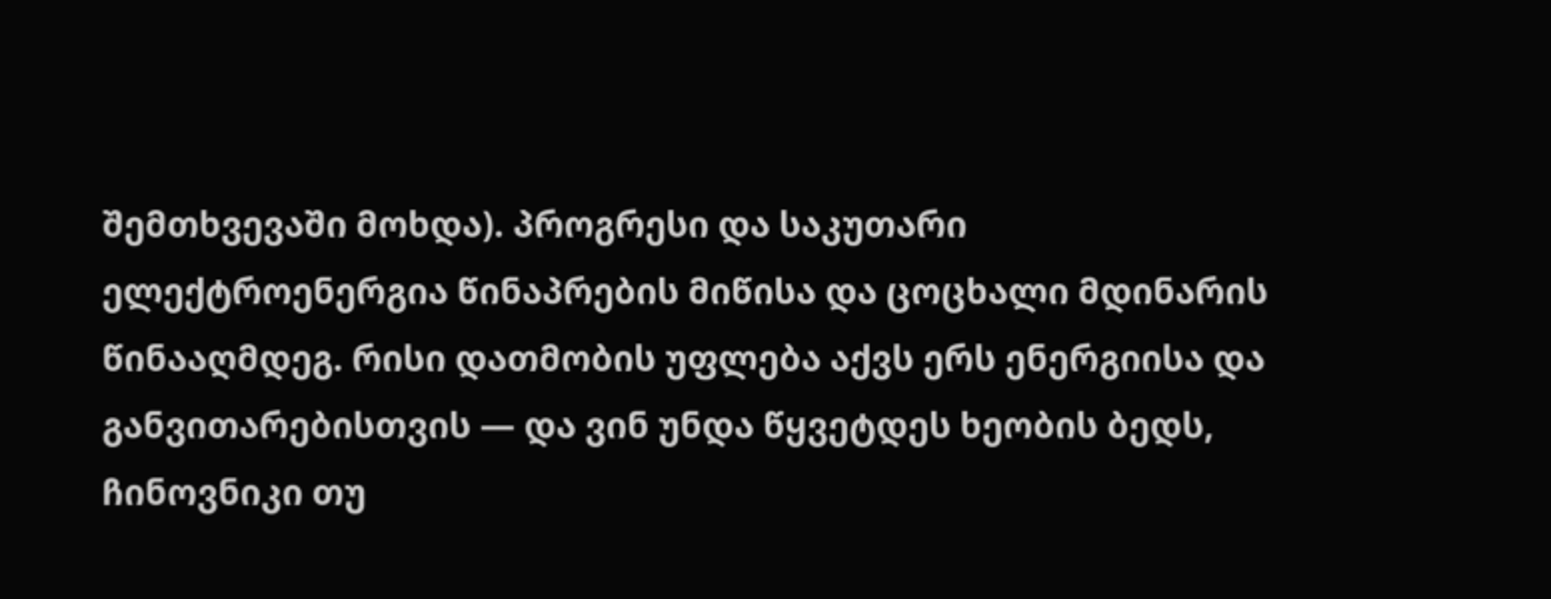შემთხვევაში მოხდა). პროგრესი და საკუთარი ელექტროენერგია წინაპრების მიწისა და ცოცხალი მდინარის წინააღმდეგ. რისი დათმობის უფლება აქვს ერს ენერგიისა და განვითარებისთვის — და ვინ უნდა წყვეტდეს ხეობის ბედს, ჩინოვნიკი თუ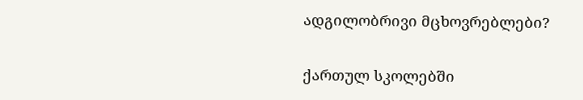ადგილობრივი მცხოვრებლები?

ქართულ სკოლებში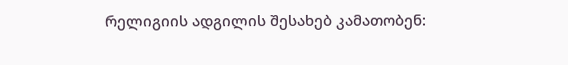რელიგიის ადგილის შესახებ კამათობენ: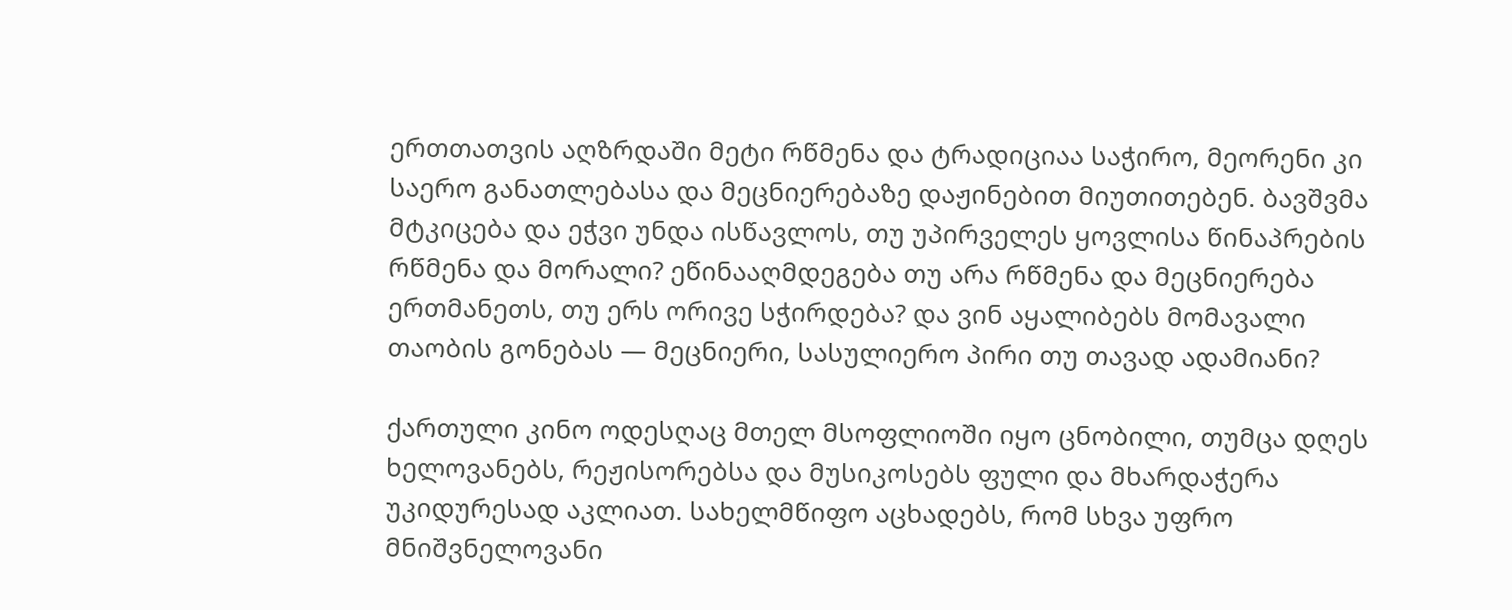ერთთათვის აღზრდაში მეტი რწმენა და ტრადიციაა საჭირო, მეორენი კი საერო განათლებასა და მეცნიერებაზე დაჟინებით მიუთითებენ. ბავშვმა მტკიცება და ეჭვი უნდა ისწავლოს, თუ უპირველეს ყოვლისა წინაპრების რწმენა და მორალი? ეწინააღმდეგება თუ არა რწმენა და მეცნიერება ერთმანეთს, თუ ერს ორივე სჭირდება? და ვინ აყალიბებს მომავალი თაობის გონებას — მეცნიერი, სასულიერო პირი თუ თავად ადამიანი?

ქართული კინო ოდესღაც მთელ მსოფლიოში იყო ცნობილი, თუმცა დღეს ხელოვანებს, რეჟისორებსა და მუსიკოსებს ფული და მხარდაჭერა უკიდურესად აკლიათ. სახელმწიფო აცხადებს, რომ სხვა უფრო მნიშვნელოვანი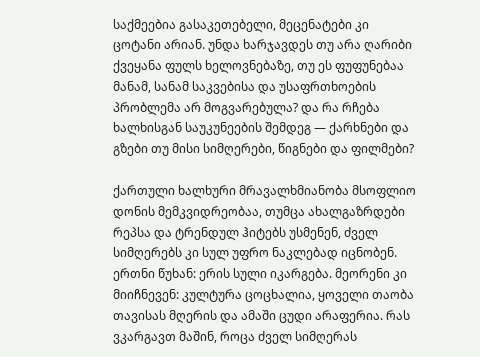საქმეებია გასაკეთებელი, მეცენატები კი ცოტანი არიან. უნდა ხარჯავდეს თუ არა ღარიბი ქვეყანა ფულს ხელოვნებაზე, თუ ეს ფუფუნებაა მანამ, სანამ საკვებისა და უსაფრთხოების პრობლემა არ მოგვარებულა? და რა რჩება ხალხისგან საუკუნეების შემდეგ — ქარხნები და გზები თუ მისი სიმღერები, წიგნები და ფილმები?

ქართული ხალხური მრავალხმიანობა მსოფლიო დონის მემკვიდრეობაა, თუმცა ახალგაზრდები რეპსა და ტრენდულ ჰიტებს უსმენენ, ძველ სიმღერებს კი სულ უფრო ნაკლებად იცნობენ. ერთნი წუხან: ერის სული იკარგება. მეორენი კი მიიჩნევენ: კულტურა ცოცხალია, ყოველი თაობა თავისას მღერის და ამაში ცუდი არაფერია. რას ვკარგავთ მაშინ, როცა ძველ სიმღერას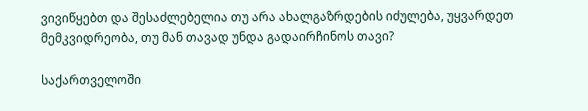ვივიწყებთ და შესაძლებელია თუ არა ახალგაზრდების იძულება, უყვარდეთ მემკვიდრეობა, თუ მან თავად უნდა გადაირჩინოს თავი?

საქართველოში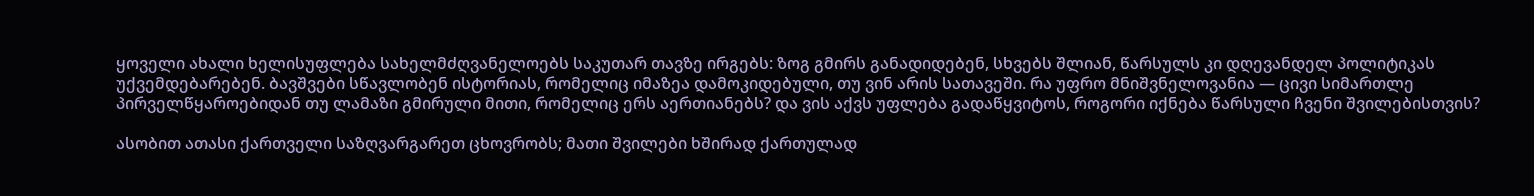ყოველი ახალი ხელისუფლება სახელმძღვანელოებს საკუთარ თავზე ირგებს: ზოგ გმირს განადიდებენ, სხვებს შლიან, წარსულს კი დღევანდელ პოლიტიკას უქვემდებარებენ. ბავშვები სწავლობენ ისტორიას, რომელიც იმაზეა დამოკიდებული, თუ ვინ არის სათავეში. რა უფრო მნიშვნელოვანია — ცივი სიმართლე პირველწყაროებიდან თუ ლამაზი გმირული მითი, რომელიც ერს აერთიანებს? და ვის აქვს უფლება გადაწყვიტოს, როგორი იქნება წარსული ჩვენი შვილებისთვის?

ასობით ათასი ქართველი საზღვარგარეთ ცხოვრობს; მათი შვილები ხშირად ქართულად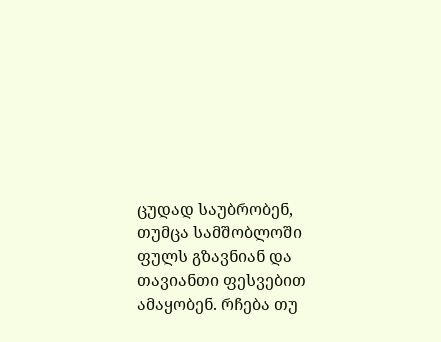ცუდად საუბრობენ, თუმცა სამშობლოში ფულს გზავნიან და თავიანთი ფესვებით ამაყობენ. რჩება თუ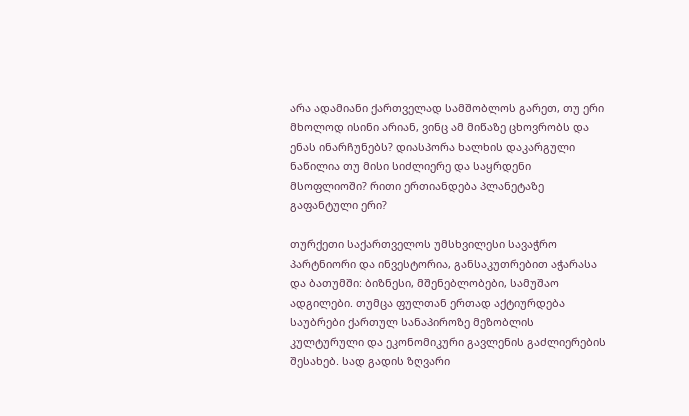არა ადამიანი ქართველად სამშობლოს გარეთ, თუ ერი მხოლოდ ისინი არიან, ვინც ამ მიწაზე ცხოვრობს და ენას ინარჩუნებს? დიასპორა ხალხის დაკარგული ნაწილია თუ მისი სიძლიერე და საყრდენი მსოფლიოში? რითი ერთიანდება პლანეტაზე გაფანტული ერი?

თურქეთი საქართველოს უმსხვილესი სავაჭრო პარტნიორი და ინვესტორია, განსაკუთრებით აჭარასა და ბათუმში: ბიზნესი, მშენებლობები, სამუშაო ადგილები. თუმცა ფულთან ერთად აქტიურდება საუბრები ქართულ სანაპიროზე მეზობლის კულტურული და ეკონომიკური გავლენის გაძლიერების შესახებ. სად გადის ზღვარი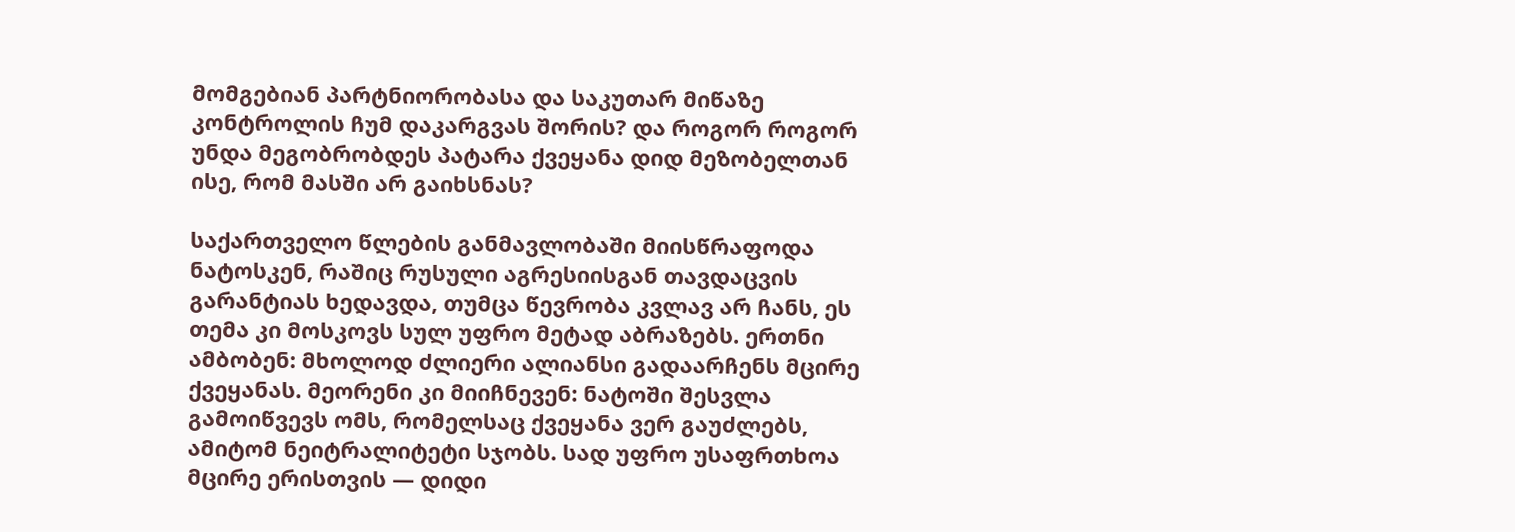მომგებიან პარტნიორობასა და საკუთარ მიწაზე კონტროლის ჩუმ დაკარგვას შორის? და როგორ როგორ უნდა მეგობრობდეს პატარა ქვეყანა დიდ მეზობელთან ისე, რომ მასში არ გაიხსნას?

საქართველო წლების განმავლობაში მიისწრაფოდა ნატოსკენ, რაშიც რუსული აგრესიისგან თავდაცვის გარანტიას ხედავდა, თუმცა წევრობა კვლავ არ ჩანს, ეს თემა კი მოსკოვს სულ უფრო მეტად აბრაზებს. ერთნი ამბობენ: მხოლოდ ძლიერი ალიანსი გადაარჩენს მცირე ქვეყანას. მეორენი კი მიიჩნევენ: ნატოში შესვლა გამოიწვევს ომს, რომელსაც ქვეყანა ვერ გაუძლებს, ამიტომ ნეიტრალიტეტი სჯობს. სად უფრო უსაფრთხოა მცირე ერისთვის — დიდი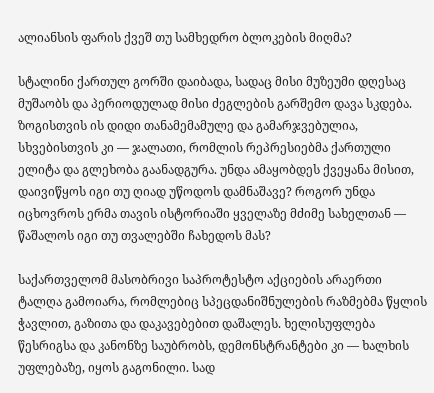ალიანსის ფარის ქვეშ თუ სამხედრო ბლოკების მიღმა?

სტალინი ქართულ გორში დაიბადა, სადაც მისი მუზეუმი დღესაც მუშაობს და პერიოდულად მისი ძეგლების გარშემო დავა სკდება. ზოგისთვის ის დიდი თანამემამულე და გამარჯვებულია, სხვებისთვის კი — ჯალათი, რომლის რეპრესიებმა ქართული ელიტა და გლეხობა გაანადგურა. უნდა ამაყობდეს ქვეყანა მისით, დაივიწყოს იგი თუ ღიად უწოდოს დამნაშავე? როგორ უნდა იცხოვროს ერმა თავის ისტორიაში ყველაზე მძიმე სახელთან — წაშალოს იგი თუ თვალებში ჩახედოს მას?

საქართველომ მასობრივი საპროტესტო აქციების არაერთი ტალღა გამოიარა, რომლებიც სპეცდანიშნულების რაზმებმა წყლის ჭავლით, გაზითა და დაკავებებით დაშალეს. ხელისუფლება წესრიგსა და კანონზე საუბრობს, დემონსტრანტები კი — ხალხის უფლებაზე, იყოს გაგონილი. სად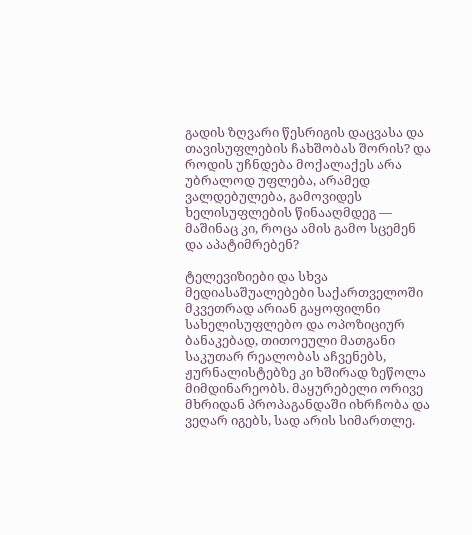გადის ზღვარი წესრიგის დაცვასა და თავისუფლების ჩახშობას შორის? და როდის უჩნდება მოქალაქეს არა უბრალოდ უფლება, არამედ ვალდებულება, გამოვიდეს ხელისუფლების წინააღმდეგ — მაშინაც კი, როცა ამის გამო სცემენ და აპატიმრებენ?

ტელევიზიები და სხვა მედიასაშუალებები საქართველოში მკვეთრად არიან გაყოფილნი სახელისუფლებო და ოპოზიციურ ბანაკებად, თითოეული მათგანი საკუთარ რეალობას აჩვენებს, ჟურნალისტებზე კი ხშირად ზეწოლა მიმდინარეობს. მაყურებელი ორივე მხრიდან პროპაგანდაში იხრჩობა და ვეღარ იგებს, სად არის სიმართლე.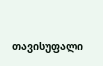თავისუფალი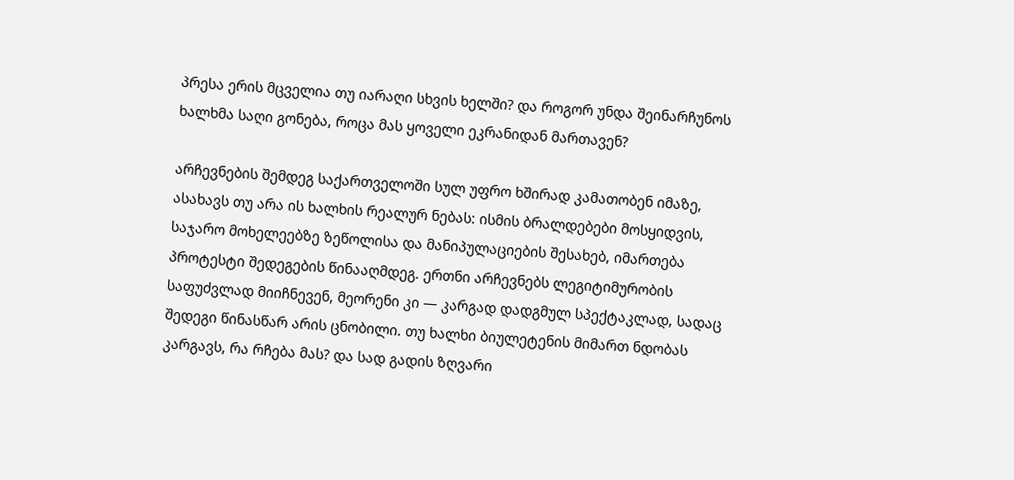პრესა ერის მცველია თუ იარაღი სხვის ხელში? და როგორ უნდა შეინარჩუნოს ხალხმა საღი გონება, როცა მას ყოველი ეკრანიდან მართავენ?

არჩევნების შემდეგ საქართველოში სულ უფრო ხშირად კამათობენ იმაზე, ასახავს თუ არა ის ხალხის რეალურ ნებას: ისმის ბრალდებები მოსყიდვის, საჯარო მოხელეებზე ზეწოლისა და მანიპულაციების შესახებ, იმართება პროტესტი შედეგების წინააღმდეგ. ერთნი არჩევნებს ლეგიტიმურობის საფუძვლად მიიჩნევენ, მეორენი კი — კარგად დადგმულ სპექტაკლად, სადაც შედეგი წინასწარ არის ცნობილი. თუ ხალხი ბიულეტენის მიმართ ნდობას კარგავს, რა რჩება მას? და სად გადის ზღვარი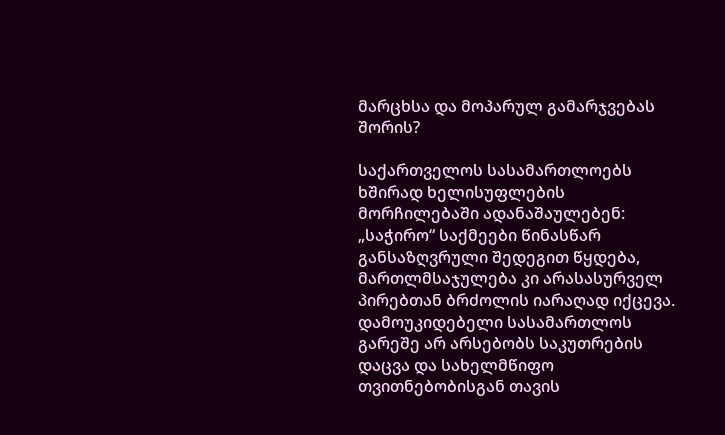მარცხსა და მოპარულ გამარჯვებას შორის?

საქართველოს სასამართლოებს ხშირად ხელისუფლების მორჩილებაში ადანაშაულებენ: „საჭირო“ საქმეები წინასწარ განსაზღვრული შედეგით წყდება, მართლმსაჯულება კი არასასურველ პირებთან ბრძოლის იარაღად იქცევა. დამოუკიდებელი სასამართლოს გარეშე არ არსებობს საკუთრების დაცვა და სახელმწიფო თვითნებობისგან თავის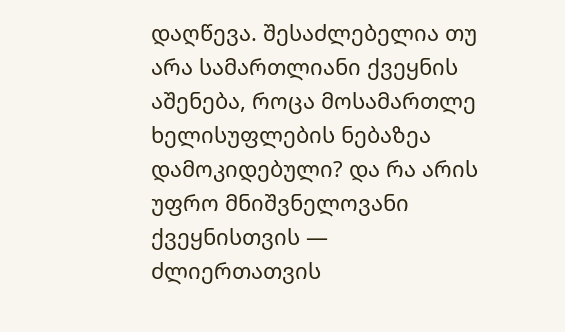დაღწევა. შესაძლებელია თუ არა სამართლიანი ქვეყნის აშენება, როცა მოსამართლე ხელისუფლების ნებაზეა დამოკიდებული? და რა არის უფრო მნიშვნელოვანი ქვეყნისთვის — ძლიერთათვის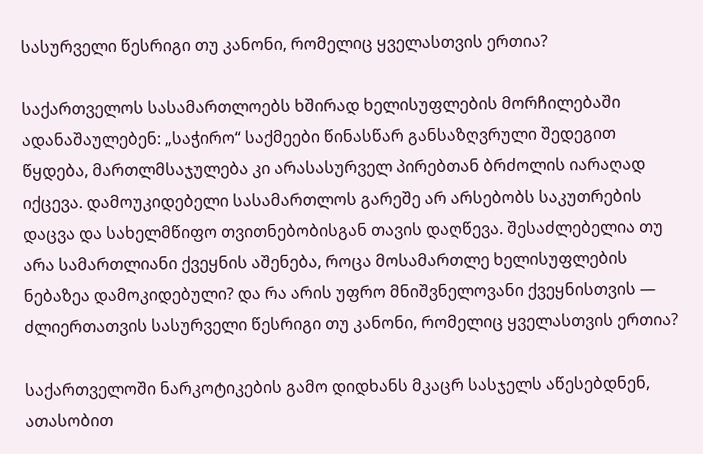სასურველი წესრიგი თუ კანონი, რომელიც ყველასთვის ერთია?

საქართველოს სასამართლოებს ხშირად ხელისუფლების მორჩილებაში ადანაშაულებენ: „საჭირო“ საქმეები წინასწარ განსაზღვრული შედეგით წყდება, მართლმსაჯულება კი არასასურველ პირებთან ბრძოლის იარაღად იქცევა. დამოუკიდებელი სასამართლოს გარეშე არ არსებობს საკუთრების დაცვა და სახელმწიფო თვითნებობისგან თავის დაღწევა. შესაძლებელია თუ არა სამართლიანი ქვეყნის აშენება, როცა მოსამართლე ხელისუფლების ნებაზეა დამოკიდებული? და რა არის უფრო მნიშვნელოვანი ქვეყნისთვის — ძლიერთათვის სასურველი წესრიგი თუ კანონი, რომელიც ყველასთვის ერთია?

საქართველოში ნარკოტიკების გამო დიდხანს მკაცრ სასჯელს აწესებდნენ, ათასობით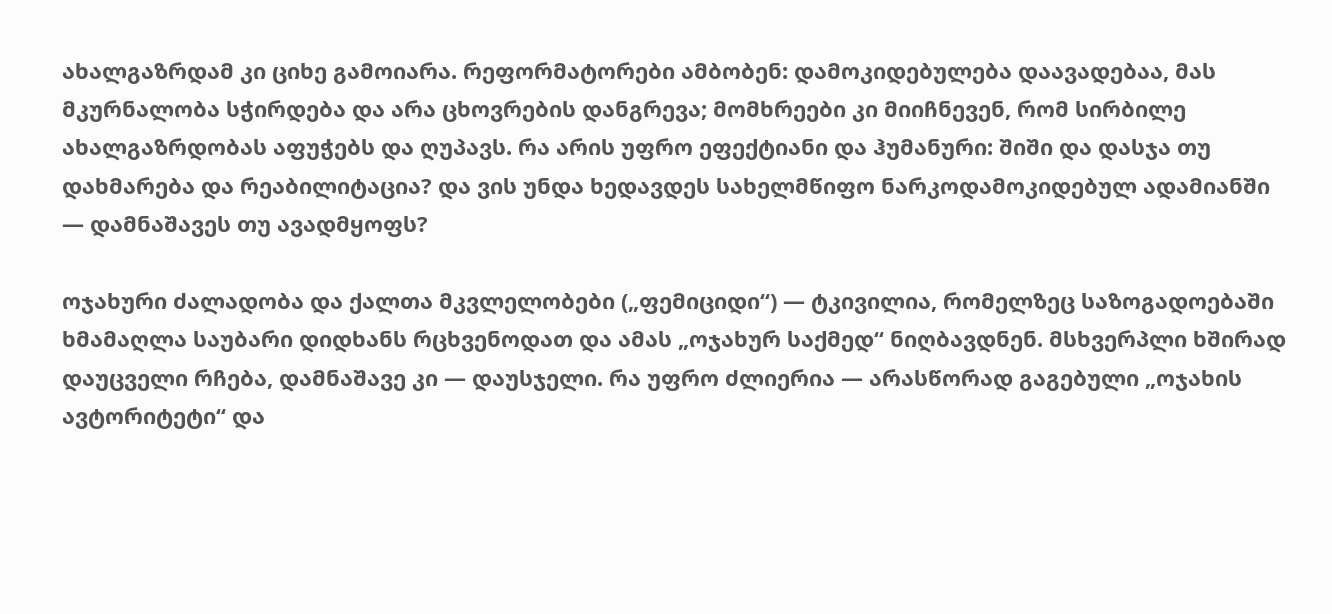ახალგაზრდამ კი ციხე გამოიარა. რეფორმატორები ამბობენ: დამოკიდებულება დაავადებაა, მას მკურნალობა სჭირდება და არა ცხოვრების დანგრევა; მომხრეები კი მიიჩნევენ, რომ სირბილე ახალგაზრდობას აფუჭებს და ღუპავს. რა არის უფრო ეფექტიანი და ჰუმანური: შიში და დასჯა თუ დახმარება და რეაბილიტაცია? და ვის უნდა ხედავდეს სახელმწიფო ნარკოდამოკიდებულ ადამიანში — დამნაშავეს თუ ავადმყოფს?

ოჯახური ძალადობა და ქალთა მკვლელობები („ფემიციდი“) — ტკივილია, რომელზეც საზოგადოებაში ხმამაღლა საუბარი დიდხანს რცხვენოდათ და ამას „ოჯახურ საქმედ“ ნიღბავდნენ. მსხვერპლი ხშირად დაუცველი რჩება, დამნაშავე კი — დაუსჯელი. რა უფრო ძლიერია — არასწორად გაგებული „ოჯახის ავტორიტეტი“ და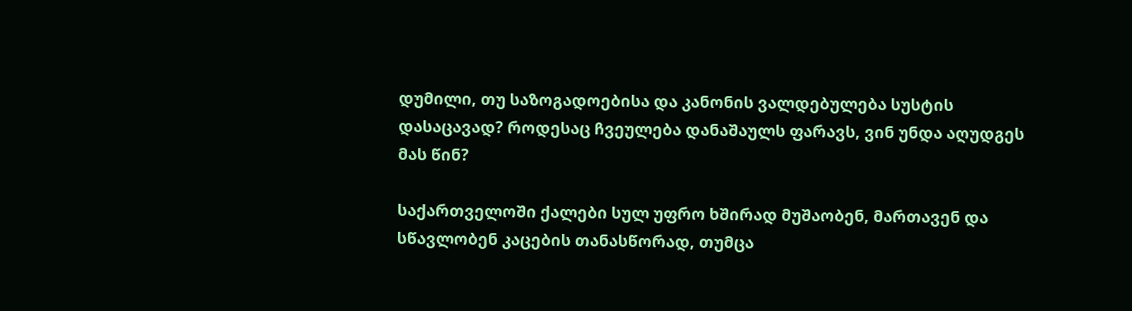დუმილი, თუ საზოგადოებისა და კანონის ვალდებულება სუსტის დასაცავად? როდესაც ჩვეულება დანაშაულს ფარავს, ვინ უნდა აღუდგეს მას წინ?

საქართველოში ქალები სულ უფრო ხშირად მუშაობენ, მართავენ და სწავლობენ კაცების თანასწორად, თუმცა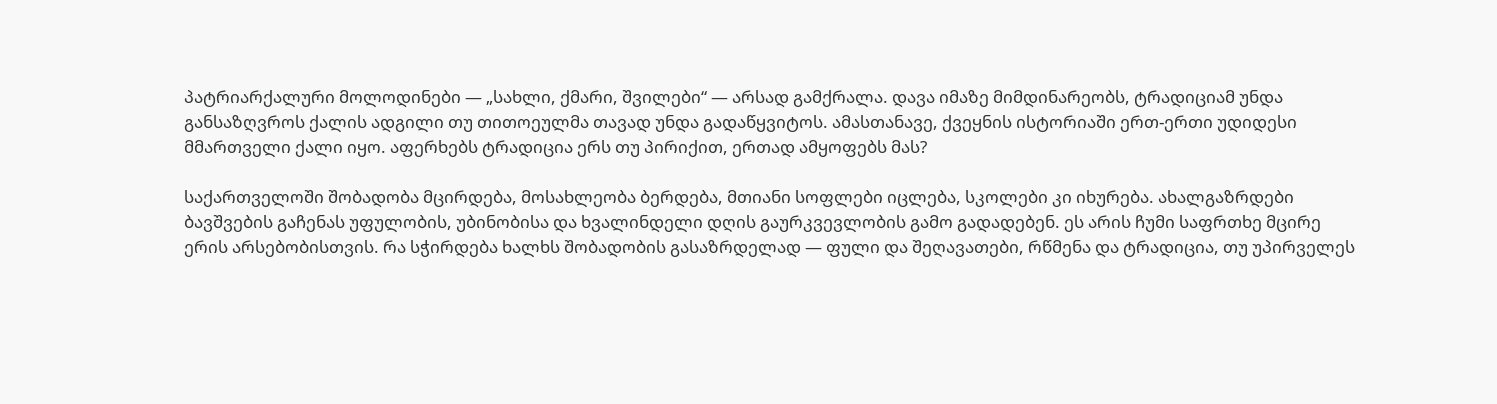პატრიარქალური მოლოდინები — „სახლი, ქმარი, შვილები“ — არსად გამქრალა. დავა იმაზე მიმდინარეობს, ტრადიციამ უნდა განსაზღვროს ქალის ადგილი თუ თითოეულმა თავად უნდა გადაწყვიტოს. ამასთანავე, ქვეყნის ისტორიაში ერთ-ერთი უდიდესი მმართველი ქალი იყო. აფერხებს ტრადიცია ერს თუ პირიქით, ერთად ამყოფებს მას?

საქართველოში შობადობა მცირდება, მოსახლეობა ბერდება, მთიანი სოფლები იცლება, სკოლები კი იხურება. ახალგაზრდები ბავშვების გაჩენას უფულობის, უბინობისა და ხვალინდელი დღის გაურკვევლობის გამო გადადებენ. ეს არის ჩუმი საფრთხე მცირე ერის არსებობისთვის. რა სჭირდება ხალხს შობადობის გასაზრდელად — ფული და შეღავათები, რწმენა და ტრადიცია, თუ უპირველეს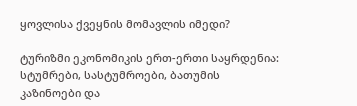ყოვლისა ქვეყნის მომავლის იმედი?

ტურიზმი ეკონომიკის ერთ-ერთი საყრდენია: სტუმრები, სასტუმროები, ბათუმის კაზინოები და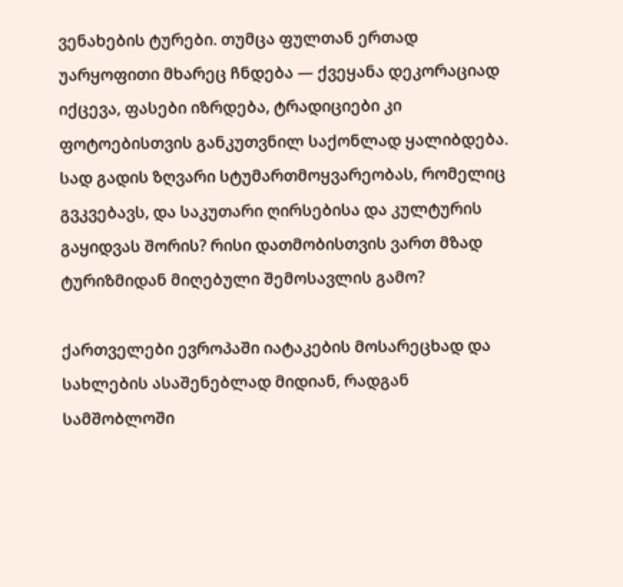ვენახების ტურები. თუმცა ფულთან ერთად უარყოფითი მხარეც ჩნდება — ქვეყანა დეკორაციად იქცევა, ფასები იზრდება, ტრადიციები კი ფოტოებისთვის განკუთვნილ საქონლად ყალიბდება. სად გადის ზღვარი სტუმართმოყვარეობას, რომელიც გვკვებავს, და საკუთარი ღირსებისა და კულტურის გაყიდვას შორის? რისი დათმობისთვის ვართ მზად ტურიზმიდან მიღებული შემოსავლის გამო?

ქართველები ევროპაში იატაკების მოსარეცხად და სახლების ასაშენებლად მიდიან, რადგან სამშობლოში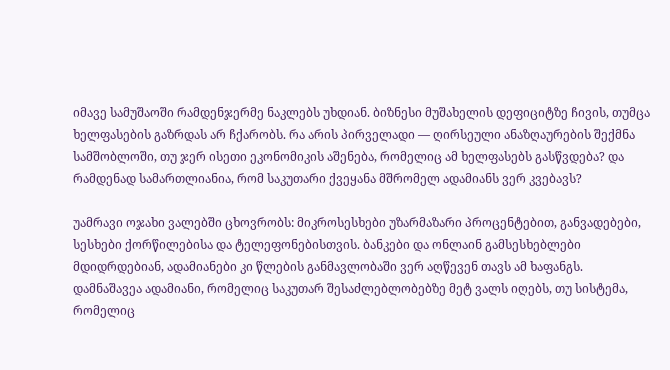იმავე სამუშაოში რამდენჯერმე ნაკლებს უხდიან. ბიზნესი მუშახელის დეფიციტზე ჩივის, თუმცა ხელფასების გაზრდას არ ჩქარობს. რა არის პირველადი — ღირსეული ანაზღაურების შექმნა სამშობლოში, თუ ჯერ ისეთი ეკონომიკის აშენება, რომელიც ამ ხელფასებს გასწვდება? და რამდენად სამართლიანია, რომ საკუთარი ქვეყანა მშრომელ ადამიანს ვერ კვებავს?

უამრავი ოჯახი ვალებში ცხოვრობს: მიკროსესხები უზარმაზარი პროცენტებით, განვადებები, სესხები ქორწილებისა და ტელეფონებისთვის. ბანკები და ონლაინ გამსესხებლები მდიდრდებიან, ადამიანები კი წლების განმავლობაში ვერ აღწევენ თავს ამ ხაფანგს. დამნაშავეა ადამიანი, რომელიც საკუთარ შესაძლებლობებზე მეტ ვალს იღებს, თუ სისტემა, რომელიც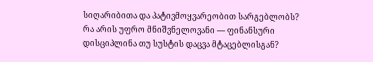სიღარიბითა და პატივმოყვარეობით სარგებლობს? რა არის უფრო მნიშვნელოვანი — ფინანსური დისციპლინა თუ სუსტის დაცვა მტაცებლისგან?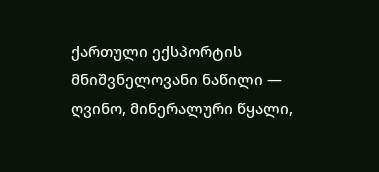ქართული ექსპორტის მნიშვნელოვანი ნაწილი — ღვინო, მინერალური წყალი,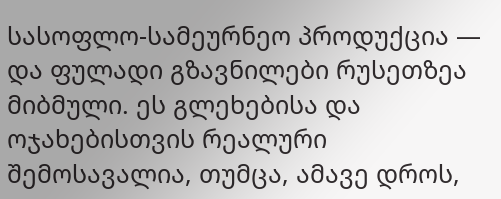სასოფლო-სამეურნეო პროდუქცია — და ფულადი გზავნილები რუსეთზეა მიბმული. ეს გლეხებისა და ოჯახებისთვის რეალური შემოსავალია, თუმცა, ამავე დროს,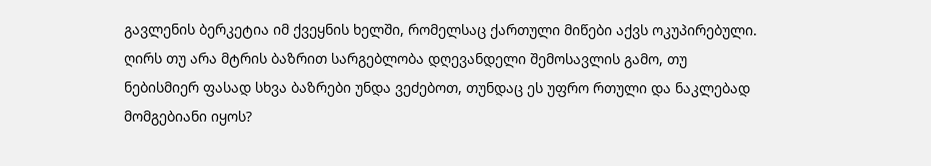გავლენის ბერკეტია იმ ქვეყნის ხელში, რომელსაც ქართული მიწები აქვს ოკუპირებული. ღირს თუ არა მტრის ბაზრით სარგებლობა დღევანდელი შემოსავლის გამო, თუ ნებისმიერ ფასად სხვა ბაზრები უნდა ვეძებოთ, თუნდაც ეს უფრო რთული და ნაკლებად მომგებიანი იყოს?